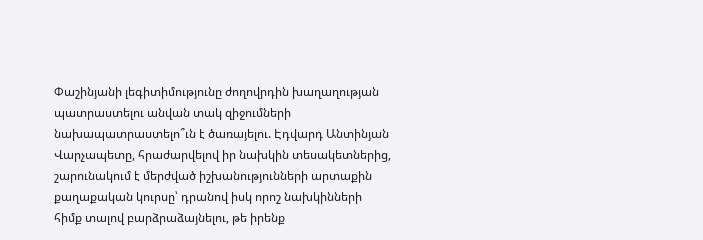Փաշինյանի լեգիտիմությունը ժողովրդին խաղաղության պատրաստելու անվան տակ զիջումների նախապատրաստելո՞ւն է ծառայելու. Էդվարդ Անտինյան
Վարչապետը, հրաժարվելով իր նախկին տեսակետներից, շարունակում է մերժված իշխանությունների արտաքին քաղաքական կուրսը՝ դրանով իսկ որոշ նախկինների հիմք տալով բարձրաձայնելու, թե իրենք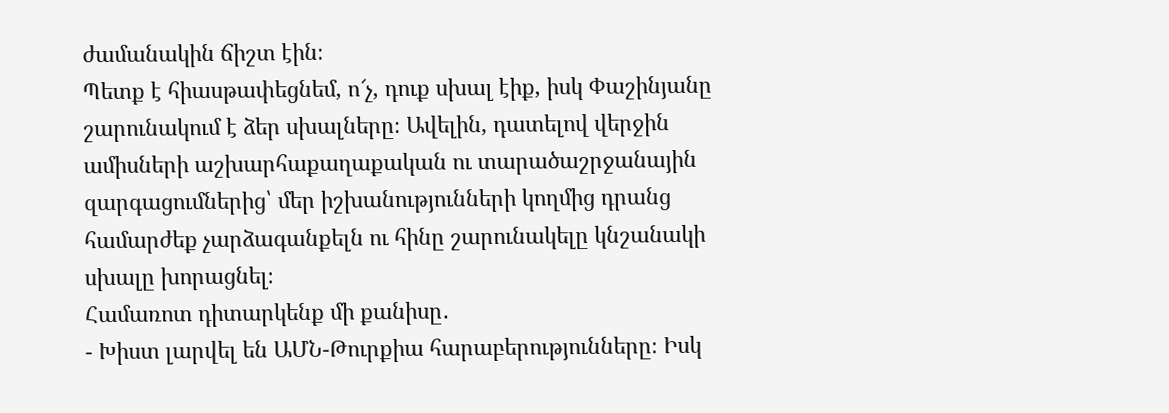ժամանակին ճիշտ էին։
Պետք է հիասթափեցնեմ, ո՜չ, դուք սխալ էիք, իսկ Փաշինյանը շարունակում է ձեր սխալները։ Ավելին, դատելով վերջին ամիսների աշխարհաքաղաքական ու տարածաշրջանային զարգացումներից՝ մեր իշխանությունների կողմից դրանց համարժեք չարձագանքելն ու հինը շարունակելը կնշանակի սխալը խորացնել։
Համառոտ դիտարկենք մի քանիսը․
- Խիստ լարվել են ԱՄՆ-Թուրքիա հարաբերությունները։ Իսկ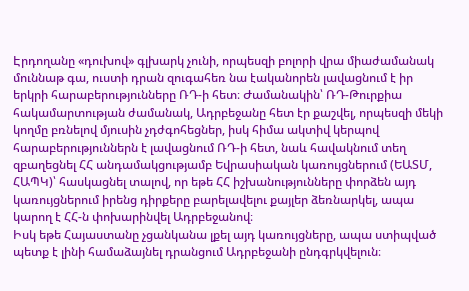Էրդողանը «դուխով» գլխարկ չունի, որպեսզի բոլորի վրա միաժամանակ մուննաթ գա, ուստի դրան զուգահեռ նա էականորեն լավացնում է իր երկրի հարաբերությունները ՌԴ-ի հետ։ Ժամանակին՝ ՌԴ-Թուրքիա հակամարտության ժամանակ, Ադրբեջանը հետ էր քաշվել, որպեսզի մեկի կողմը բռնելով մյուսին չդժգոհեցներ, իսկ հիմա ակտիվ կերպով հարաբերություններն է լավացնում ՌԴ-ի հետ, նաև հավակնում տեղ զբաղեցնել ՀՀ անդամակցությամբ Եվրասիական կառույցներում (ԵԱՏՄ, ՀԱՊԿ)՝ հասկացնել տալով, որ եթե ՀՀ իշխանությունները փորձեն այդ կառույցներում իրենց դիրքերը բարելավելու քայլեր ձեռնարկել, ապա կարող է ՀՀ-ն փոխարինվել Ադրբեջանով։
Իսկ եթե Հայաստանը չցանկանա լքել այդ կառույցները, ապա ստիպված պետք է լինի համաձայնել դրանցում Ադրբեջանի ընդգրկվելուն։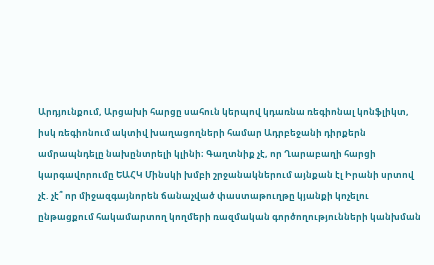Արդյունքում, Արցախի հարցը սահուն կերպով կդառնա ռեգիոնալ կոնֆլիկտ, իսկ ռեգիոնում ակտիվ խաղացողների համար Ադրբեջանի դիրքերն ամրապնդելը նախընտրելի կլինի։ Գաղտնիք չէ, որ Ղարաբաղի հարցի կարգավորումը ԵԱՀԿ Մինսկի խմբի շրջանակներում այնքան էլ Իրանի սրտով չէ. չէ՞ որ միջազգայնորեն ճանաչված փաստաթուղթը կյանքի կոչելու ընթացքում հակամարտող կողմերի ռազմական գործողությունների կանխման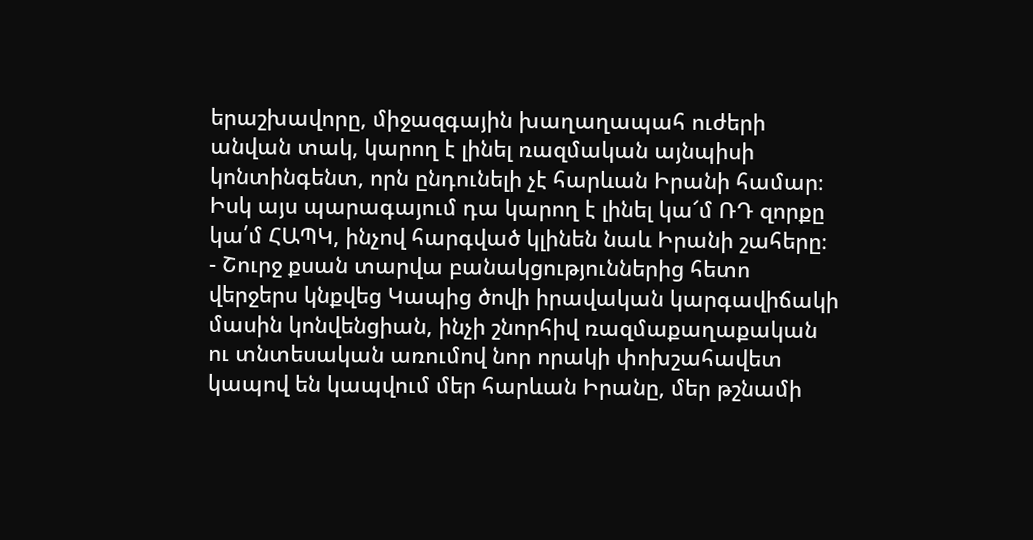երաշխավորը, միջազգային խաղաղապահ ուժերի անվան տակ, կարող է լինել ռազմական այնպիսի կոնտինգենտ, որն ընդունելի չէ հարևան Իրանի համար։ Իսկ այս պարագայում դա կարող է լինել կա՜մ ՌԴ զորքը կա՛մ ՀԱՊԿ, ինչով հարգված կլինեն նաև Իրանի շահերը։
- Շուրջ քսան տարվա բանակցություններից հետո վերջերս կնքվեց Կապից ծովի իրավական կարգավիճակի մասին կոնվենցիան, ինչի շնորհիվ ռազմաքաղաքական ու տնտեսական առումով նոր որակի փոխշահավետ կապով են կապվում մեր հարևան Իրանը, մեր թշնամի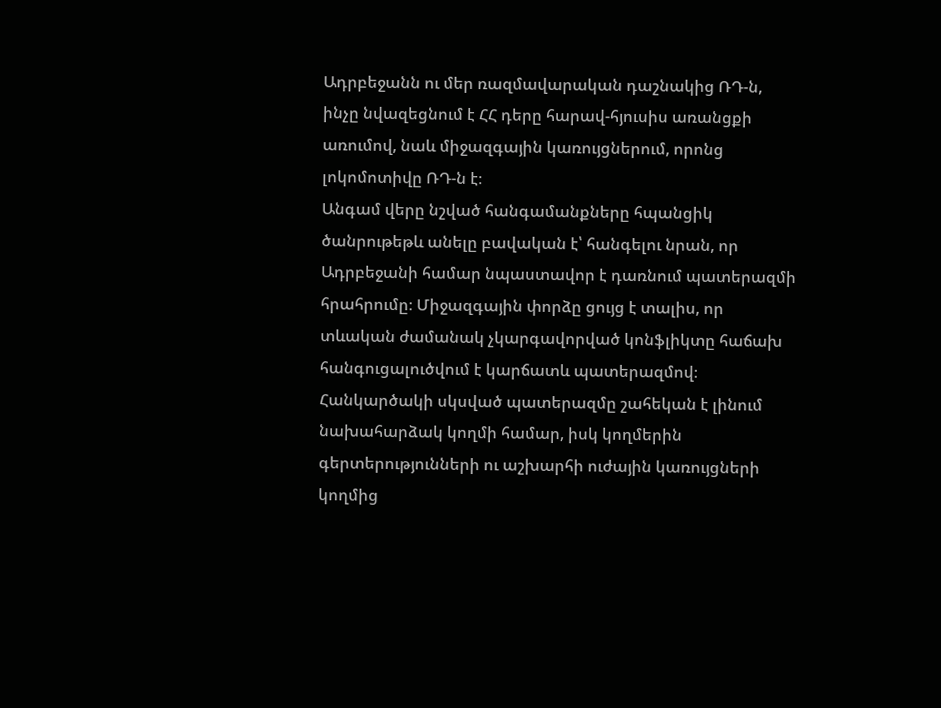Ադրբեջանն ու մեր ռազմավարական դաշնակից ՌԴ-ն, ինչը նվազեցնում է ՀՀ դերը հարավ-հյուսիս առանցքի առումով, նաև միջազգային կառույցներում, որոնց լոկոմոտիվը ՌԴ-ն է։
Անգամ վերը նշված հանգամանքները հպանցիկ ծանրութեթև անելը բավական է՝ հանգելու նրան, որ Ադրբեջանի համար նպաստավոր է դառնում պատերազմի հրահրումը։ Միջազգային փորձը ցույց է տալիս, որ տևական ժամանակ չկարգավորված կոնֆլիկտը հաճախ հանգուցալուծվում է կարճատև պատերազմով։ Հանկարծակի սկսված պատերազմը շահեկան է լինում նախահարձակ կողմի համար, իսկ կողմերին գերտերությունների ու աշխարհի ուժային կառույցների կողմից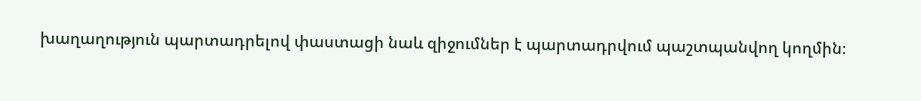խաղաղություն պարտադրելով փաստացի նաև զիջումներ է պարտադրվում պաշտպանվող կողմին։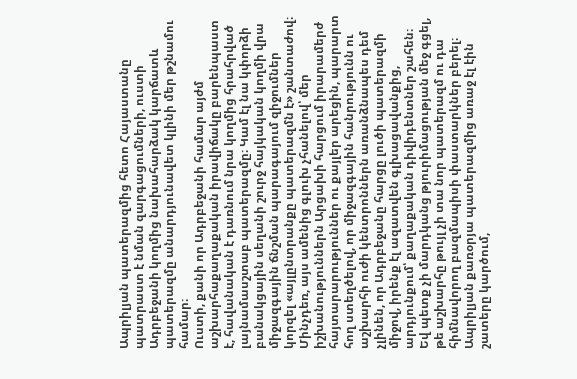Ապրիլյան պատերազմից հետո Հայաստանը պատրաստ է նման զարգացումների, ուստի Ադրբեջանի կողմից նախահարձակ կարճատև պատերազմը անարդյունավետ կլինի մեր թշնամու համար։
Ուստի, քանի որ Ադրբեջանի համար այժմ աշխարհաքաղաքական իրավիճակը բարենպաստ է, հավանական է դառնում նրա կողմից հրահրված լայնամասշտաբ պատերազմը։ Կամ էլ նա կփորձի բանակցային սեղանի շուրջ հայկական կողմի վրա միջազգային ճնշման պարագայում զիջումներ կորզել «այլընտրանքը պատերազմն է» շանտաժով։ Մինչդեռ, այս ամենից գլուխ չհանելով՝ մեր իշխանություններն Արցախի հարցում իրարամերժ հայտարարություններ ու քայլեր արեցին, պարարտ հող ստեղծելով, որ միջազգային հանրությունն ու աշխարհի ուժի կենտրոններն առանձնապես դեմ չլինեն, որ Ադրբեջանը հարցը լուծի պատերազմի միջով, իրենք էլ ազատվեն գլխացավանքից, արդյունքում՝ քաղաքական դիվիդենտներ շահեն։
Եվ պետք չի մարդկանց թյուրիմացության մեջ գցել, թե աշխարհը թույլ չի տա նոր պատերազմ ու դա հիմնավորող բազմապիսի փաստարկներ բերել։ Ապրիլյան քառօրյա պատերազմից առաջ էլ էին շատերը կարծում,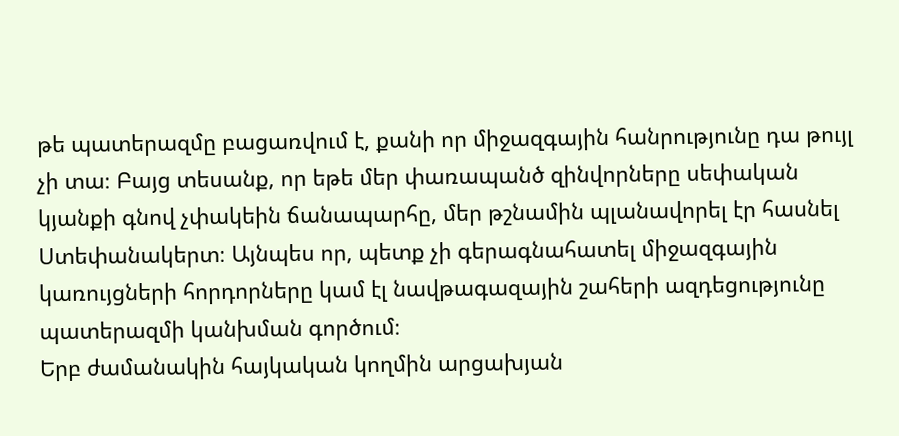թե պատերազմը բացառվում է, քանի որ միջազգային հանրությունը դա թույլ չի տա։ Բայց տեսանք, որ եթե մեր փառապանծ զինվորները սեփական կյանքի գնով չփակեին ճանապարհը, մեր թշնամին պլանավորել էր հասնել Ստեփանակերտ։ Այնպես որ, պետք չի գերագնահատել միջազգային կառույցների հորդորները կամ էլ նավթագազային շահերի ազդեցությունը պատերազմի կանխման գործում։
Երբ ժամանակին հայկական կողմին արցախյան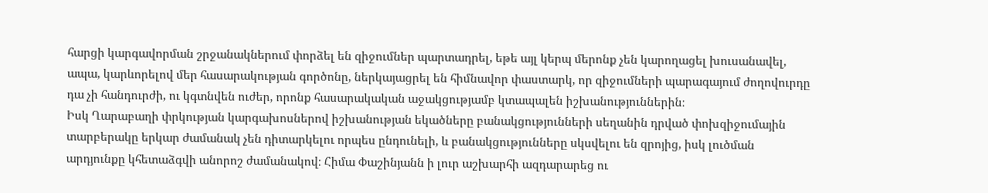հարցի կարգավորման շրջանակներում փորձել են զիջումներ պարտադրել, եթե այլ կերպ մերոնք չեն կարողացել խուսանավել, ապա, կարևորելով մեր հասարակության գործոնը, ներկայացրել են հիմնավոր փաստարկ, որ զիջումների պարագայում ժողովուրդը դա չի հանդուրժի, ու կգտնվեն ուժեր, որոնք հասարակական աջակցությամբ կտապալեն իշխանություններին։
Իսկ Ղարաբաղի փրկության կարգախոսներով իշխանության եկածները բանակցությունների սեղանին դրված փոխզիջումային տարբերակը երկար ժամանակ չեն դիտարկելու որպես ընդունելի, և բանակցությունները սկսվելու են զրոյից, իսկ լուծման արդյունքը կհետաձգվի անորոշ ժամանակով։ Հիմա Փաշինյանն ի լուր աշխարհի ազդարարեց ու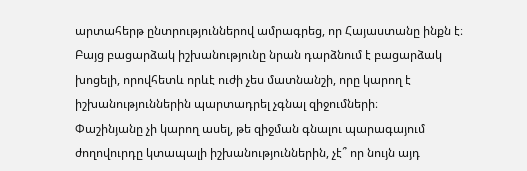արտահերթ ընտրություններով ամրագրեց, որ Հայաստանը ինքն է։ Բայց բացարձակ իշխանությունը նրան դարձնում է բացարձակ խոցելի, որովհետև որևէ ուժի չես մատնանշի, որը կարող է իշխանություններին պարտադրել չգնալ զիջումների։
Փաշինյանը չի կարող ասել, թե զիջման գնալու պարագայում ժողովուրդը կտապալի իշխանություններին, չէ՞ որ նույն այդ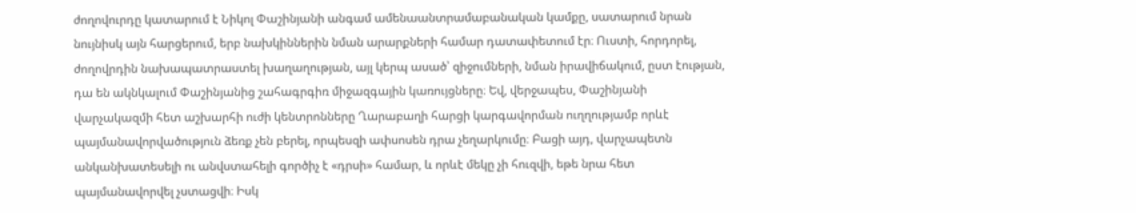ժողովուրդը կատարում է Նիկոլ Փաշինյանի անգամ ամենաանտրամաբանական կամքը, սատարում նրան նույնիսկ այն հարցերում, երբ նախկիններին նման արարքների համար դատափետում էր։ Ուստի, հորդորել, ժողովրդին նախապատրաստել խաղաղության, այլ կերպ ասած՝ զիջումների, նման իրավիճակում, ըստ էության, դա են ակնկալում Փաշինյանից շահագրգիռ միջազգային կառույցները։ Եվ, վերջապես, Փաշինյանի վարչակազմի հետ աշխարհի ուժի կենտրոնները Ղարաբաղի հարցի կարգավորման ուղղությամբ որևէ պայմանավորվածություն ձեռք չեն բերել, որպեսզի ափսոսեն դրա չեղարկումը։ Բացի այդ, վարչապետն անկանխատեսելի ու անվստահելի գործիչ է «դրսի» համար, և որևէ մեկը չի հուզվի, եթե նրա հետ պայմանավորվել չստացվի։ Իսկ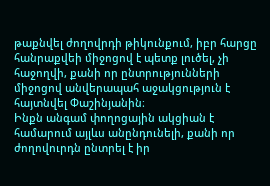թաքնվել ժողովրդի թիկունքում, իբր հարցը հանրաքվեի միջոցով է պետք լուծել, չի հաջողվի, քանի որ ընտրությունների միջոցով անվերապահ աջակցություն է հայտնվել Փաշինյանին։
Ինքն անգամ փողոցային ակցիան է համարում այլևս անընդունելի, քանի որ ժողովուրդն ընտրել է իր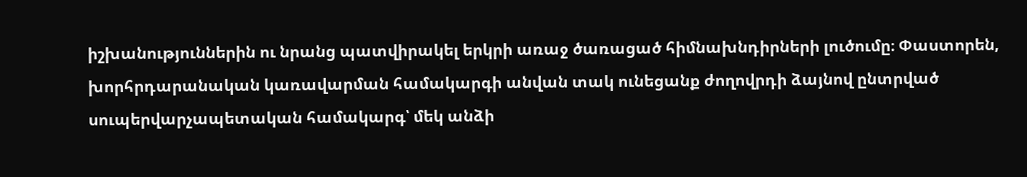իշխանություններին ու նրանց պատվիրակել երկրի առաջ ծառացած հիմնախնդիրների լուծումը։ Փաստորեն, խորհրդարանական կառավարման համակարգի անվան տակ ունեցանք ժողովրդի ձայնով ընտրված սուպերվարչապետական համակարգ՝ մեկ անձի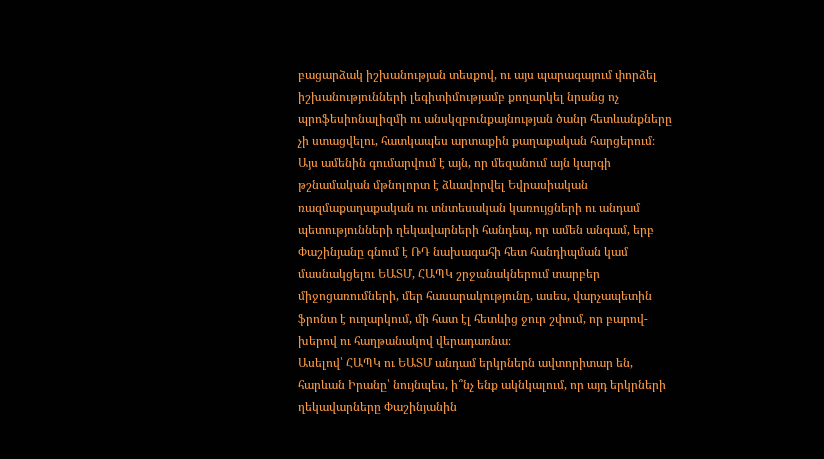բացարձակ իշխանության տեսքով, ու այս պարագայում փորձել իշխանությունների լեգիտիմությամբ քողարկել նրանց ոչ պրոֆեսիոնալիզմի ու անսկզբունքայնության ծանր հետևանքները չի ստացվելու, հատկապես արտաքին քաղաքական հարցերում։
Այս ամենին գումարվում է այն, որ մեզանում այն կարգի թշնամական մթնոլորտ է ձևավորվել Եվրասիական ռազմաքաղաքական ու տնտեսական կառույցների ու անդամ պետությունների ղեկավարների հանդեպ, որ ամեն անգամ, երբ Փաշինյանը գնում է ՌԴ նախագահի հետ հանդիպման կամ մասնակցելու ԵԱՏՄ, ՀԱՊԿ շրջանակներում տարբեր միջոցառումների, մեր հասարակությունը, ասես, վարչապետին ֆրոնտ է ուղարկում, մի հատ էլ հետևից ջուր շփում, որ բարով-խերով ու հաղթանակով վերադառնա։
Ասելով՝ ՀԱՊԿ ու ԵԱՏՄ անդամ երկրներն ավտորիտար են, հարևան Իրանը՝ նույնպես, ի՞նչ ենք ակնկալում, որ այդ երկրների ղեկավարները Փաշինյանին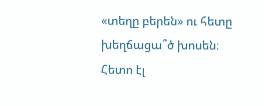«տեղը բերեն» ու հետը խեղճացա՞ծ խոսեն։ Հետո էլ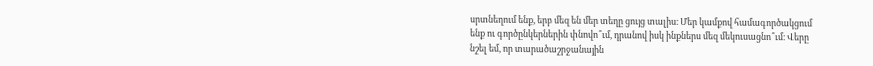սրտնեղում ենք, երբ մեզ են մեր տեղը ցույց տալիս։ Մեր կամքով համագործակցում ենք ու գործընկերներին փնովո՞ւմ, դրանով իսկ ինքներս մեզ մեկուսացնո՞ւմ։ Վերը նշել եմ, որ տարածաշրջանային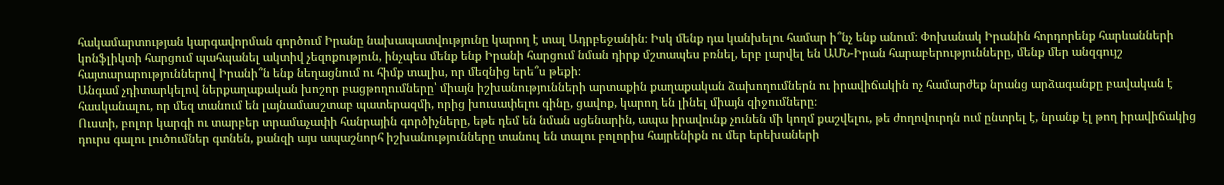հակամարտության կարգավորման գործում Իրանը նախապատվությունը կարող է տալ Ադրբեջանին։ Իսկ մենք դա կանխելու համար ի՞նչ ենք անում։ Փոխանակ Իրանին հորդորենք հարևանների կոնֆլիկտի հարցում պահպանել ակտիվ չեզոքություն, ինչպես մենք ենք Իրանի հարցում նման դիրք մշտապես բռնել, երբ լարվել են ԱՄՆ-Իրան հարաբերությունները, մենք մեր անզգույշ հայտարարություններով Իրանի՞ն ենք նեղացնում ու հիմք տալիս, որ մեզնից երե՞ս թեքի։
Անգամ չդիտարկելով ներքաղաքական խոշոր բացթողումները՝ միայն իշխանությունների արտաքին քաղաքական ձախողումներն ու իրավիճակին ոչ համարժեք նրանց արձագանքը բավական է հասկանալու, որ մեզ տանում են լայնամասշտաբ պատերազմի, որից խուսափելու գինը, ցավոք, կարող են լինել միայն զիջումները։
Ուստի, բոլոր կարգի ու տարբեր տրամաչափի հանրային գործիչները, եթե դեմ են նման սցենարին, ապա իրավունք չունեն մի կողմ քաշվելու, թե ժողովուրդն ում ընտրել է, նրանք էլ թող իրավիճակից դուրս գալու լուծումներ գտնեն, քանզի այս ապաշնորհ իշխանությունները տանուլ են տալու բոլորիս հայրենիքն ու մեր երեխաների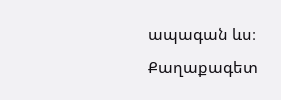ապագան ևս։
Քաղաքագետ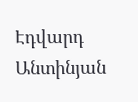Էդվարդ Անտինյան